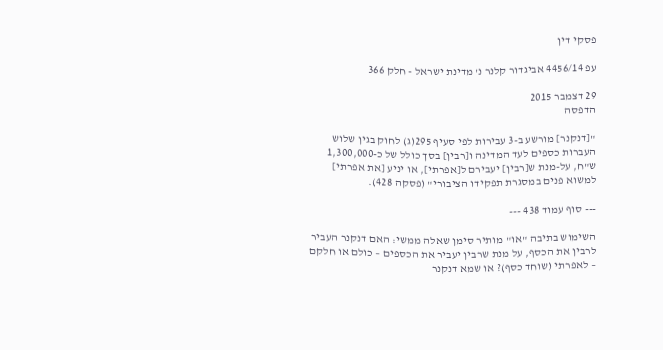פסקי דין

עפ 4456/14 אביגדור קלנר נ' מדינת ישראל - חלק 366

29 דצמבר 2015
הדפסה

"[דנקנר] מורשע ב-3 עבירות לפי סעיף 295(ג) לחוק בגין שלוש העברות כספים לעד המדינה ו[רבין] בסך כולל של כ-1,300,000 ש"ח, על-מנת ש[רבין] יעבירם ל[אפרתי], או יניע [את אפרתי] למשוא פנים במסגרת תפקידו הציבורי" (פסקה 428).

--- סוף עמוד 438 ---

השימוש בתיבה "או" מותיר סימן שאלה ממשי: האם דנקנר העביר לרבין את הכסף, על מנת שרבין יעביר את הכספים – כולם או חלקם – לאפרתי (שוחד כסף)? או שמא דנקנר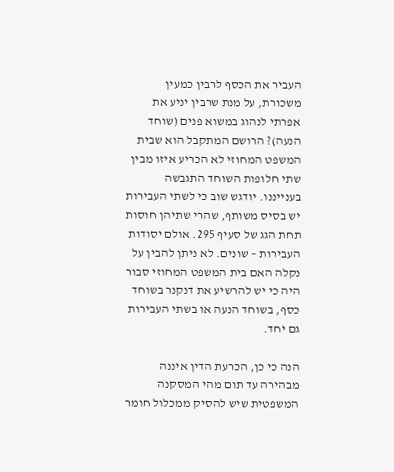העביר את הכסף לרבין כמעין משכורת, על מנת שרבין יניע את אפרתי לנהוג במשוא פנים (שוחד הנעה)? הרושם המתקבל הוא שבית המשפט המחוזי לא הכריע איזו מבין שתי חלופות השוחד התגבשה בענייננו. יודגש שוב כי לשתי העבירות יש בסיס משותף, שהרי שתיהן חוסות תחת הגג של סעיף 295. אולם יסודות העבירות – שונים. לא ניתן להבין על נקלה האם בית המשפט המחוזי סבור היה כי יש להרשיע את דנקנר בשוחד כסף, בשוחד הנעה או בשתי העבירות גם יחד.

הנה כי כן, הכרעת הדין איננה מבהירה עד תום מהי המסקנה המשפטית שיש להסיק ממכלול חומר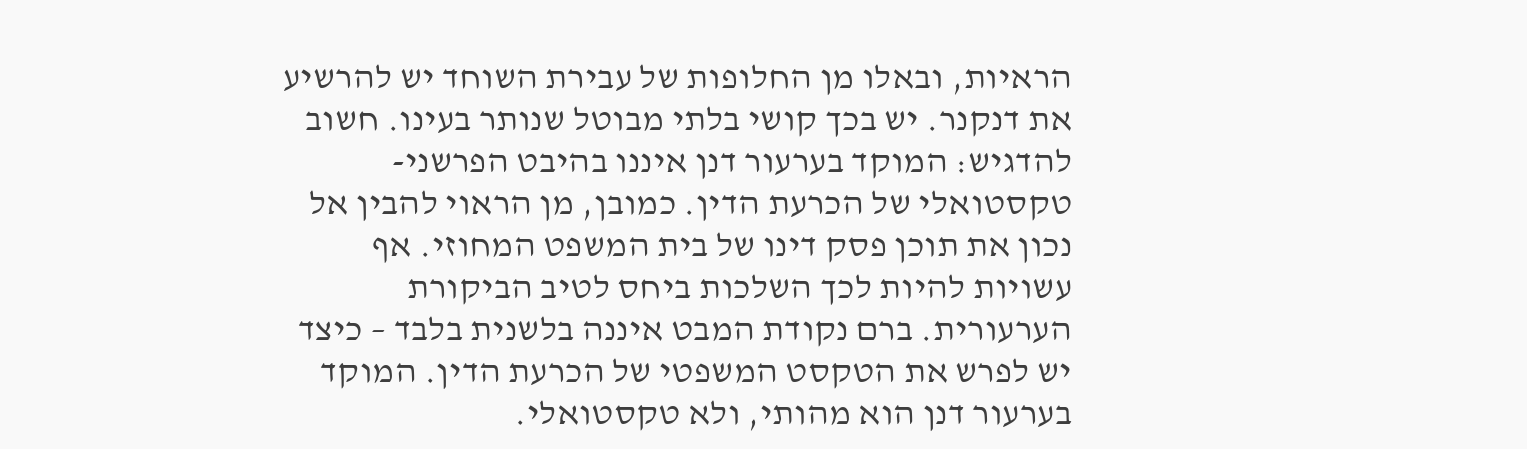הראיות, ובאלו מן החלופות של עבירת השוחד יש להרשיע את דנקנר. יש בכך קושי בלתי מבוטל שנותר בעינו. חשוב להדגיש: המוקד בערעור דנן איננו בהיבט הפרשני-טקסטואלי של הכרעת הדין. כמובן, מן הראוי להבין אל נכון את תוכן פסק דינו של בית המשפט המחוזי. אף עשויות להיות לכך השלכות ביחס לטיב הביקורת הערעורית. ברם נקודת המבט איננה בלשנית בלבד – כיצד יש לפרש את הטקסט המשפטי של הכרעת הדין. המוקד בערעור דנן הוא מהותי, ולא טקסטואלי.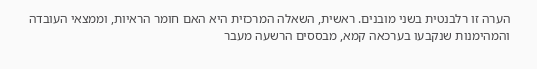הערה זו רלבנטית בשני מובנים. ראשית, השאלה המרכזית היא האם חומר הראיות, וממצאי העובדה והמהימנות שנקבעו בערכאה קמא, מבססים הרשעה מעבר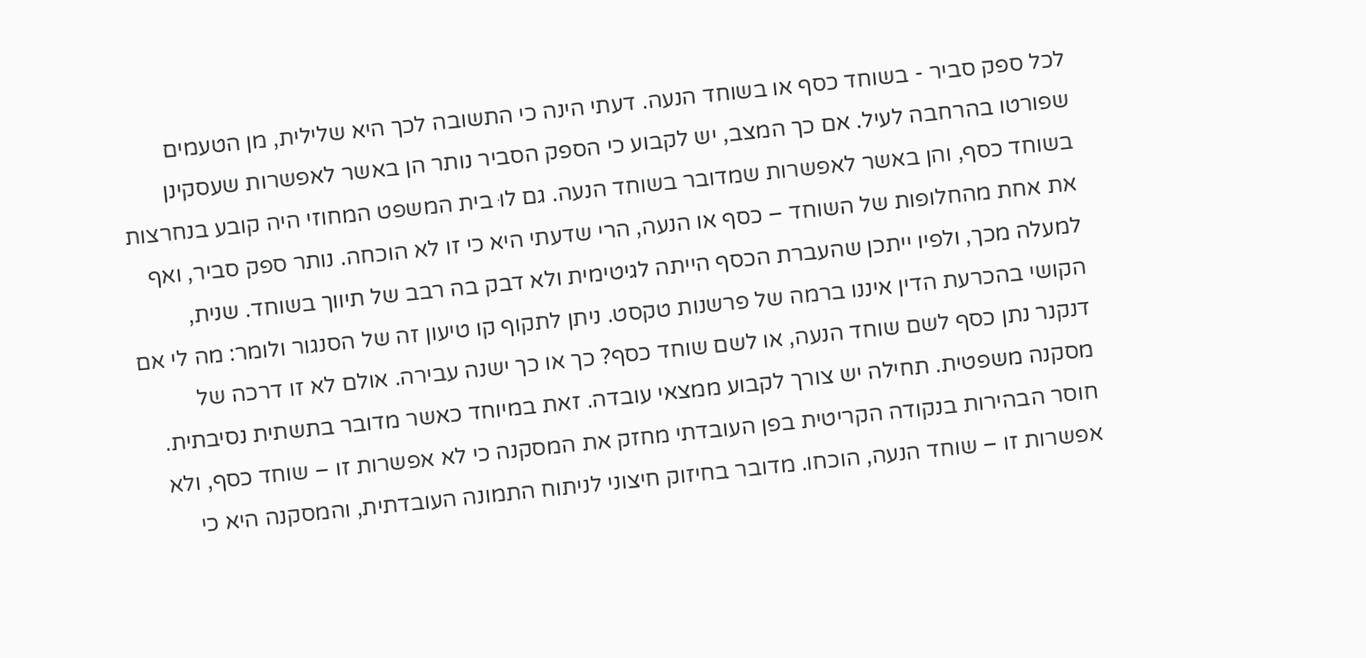לכל ספק סביר - בשוחד כסף או בשוחד הנעה. דעתי הינה כי התשובה לכך היא שלילית, מן הטעמים שפורטו בהרחבה לעיל. אם כך המצב, יש לקבוע כי הספק הסביר נותר הן באשר לאפשרות שעסקינן בשוחד כסף, והן באשר לאפשרות שמדובר בשוחד הנעה. גם לוּ בית המשפט המחוזי היה קובע בנחרצות את אחת מהחלופות של השוחד – כסף או הנעה, הרי שדעתי היא כי זו לא הוכחה. נותר ספק סביר, ואף למעלה מכך, ולפיו ייתכן שהעברת הכסף הייתה לגיטימית ולא דבק בה רבב של תיווך בשוחד. שנית, הקושי בהכרעת הדין איננו ברמה של פרשנות טקסט. ניתן לתקוף קו טיעון זה של הסנגור ולומר: מה לי אם דנקנר נתן כסף לשם שוחד הנעה, או לשם שוחד כסף? כך או כך ישנה עבירה. אולם לא זו דרכה של מסקנה משפטית. תחילה יש צורך לקבוע ממצאי עובדה. זאת במיוחד כאשר מדובר בתשתית נסיבתית. חוסר הבהירות בנקודה הקריטית בפן העובדתי מחזק את המסקנה כי לא אפשרות זו – שוחד כסף, ולא אפשרות זו – שוחד הנעה, הוכחו. מדובר בחיזוק חיצוני לניתוח התמונה העובדתית, והמסקנה היא כי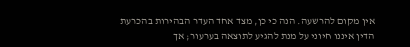אין מקום להרשעה. הנה כי כן, מצד אחד העדר הבהירות בהכרעת הדין איננו חיוני על מנת להגיע לתוצאה בערעור; אך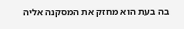בה בעת הוא מחזק את המסקנה אליה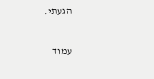הגעתי.

עמוד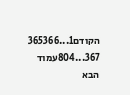הקודם1...365366
367...804עמוד הבא